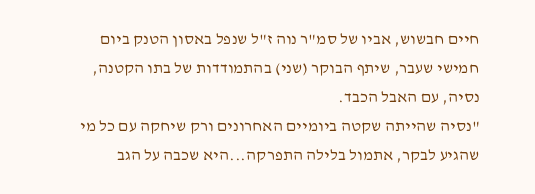חיים חבשוש, אביו של סמ"ר נוה ז"ל שנפל באסון הטנק ביום חמישי שעבר, שיתף הבוקר (שני) בהתמודדות של בתו הקטנה, נסיה, עם האבל הכבד.
"נסיה שהייתה שקטה ביומיים האחרונים ורק שיחקה עם כל מי שהגיע לבקר, אתמול בלילה התפרקה...היא שכבה על הגב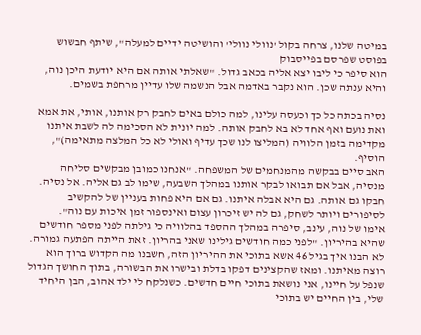במיטה שלנו, צרחה בקול 'נוולי נוולי' והושיטה ידיים למעלה", שיתף חבשוש בפוסט שפרסם בפייסבוק
הוא סיפר כי ליבו יצא אליה בכאב גדול. "שאלתי אותה אם היא יודעת היכן נוה, והיא ענתה שכן. הוא נקבר באדמה אבל הנשמה שלו עדיין מרחפת בשמים.

נסיה בכתה כל כך וכעסה עלינו, למה כולם באים לחבק רק אותנו, אותי, את אמא ואת נועם ואף אחד לא בא לחבק אותה. למה יונית לא הסכימה לה לשבת איתנו מקדימה בזמן הלוויה (המליצו לנו שכך עדיף ואולי לא כל המלצה מתאימה)", הוסיף.
האב סיים בבקשה מהמנחמים של המשפחה. "אנחנו כמובן מבקשים סליחה מנסיה, אבל אם תבואו לבקר אותנו במהלך השבעה, שימו לב גם אליה. אל נסיה. חבקו גם אותה. גם היא אבלה איתנו. גם אם היא פחות בעניין של להקשיב לסיפורים ויותר לשחק, גם לה יש זיכרון עצום ואינספור זמן איכות עם נוה".
אימו של נוה, עינב, סיפרה במהלך ההספד בהלוויה כי גילתה לפני מספר חודשים שהיא בהיריון. "לפני כמה חודשים גילינו שאני בהריון. זאת הייתה הפתעה גמורה. לא הבנו איך בגיל 46 אשא בתוכי את ההיריון הזה, חשבנו מה הקדוש ברוך הוא רוצה מאיתנו. ומאז שהקצינים דפקו בדלת ובישרו את הבשורה, בתוך החושך הגדול שנפל על חיינו, אני נושאת בתוכי חיים חדשים. כשנלקח לי ילד אהוב, הבן היחיד שלי, בין החיים יש בתוכי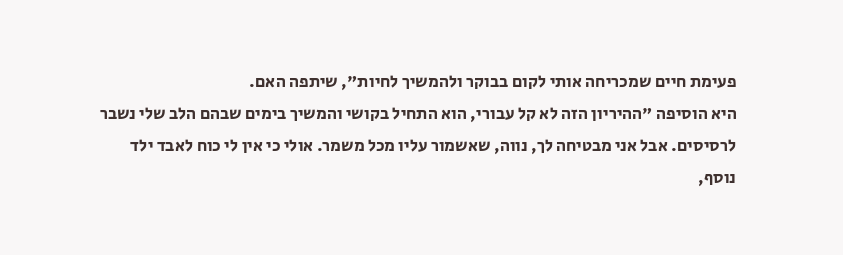פעימת חיים שמכריחה אותי לקום בבוקר ולהמשיך לחיות", שיתפה האם.
היא הוסיפה "ההיריון הזה לא קל עבורי, הוא התחיל בקושי והמשיך בימים שבהם הלב שלי נשבר לרסיסים. אבל אני מבטיחה לך, נווה, שאשמור עליו מכל משמר. אולי כי אין לי כוח לאבד ילד נוסף,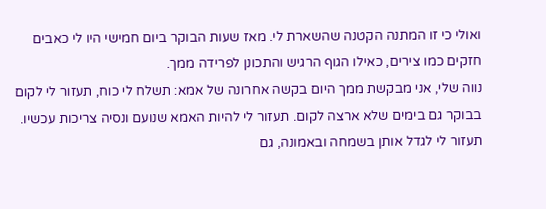ואולי כי זו המתנה הקטנה שהשארת לי. מאז שעות הבוקר ביום חמישי היו לי כאבים חזקים כמו צירים, כאילו הגוף הרגיש והתכונן לפרידה ממך.
נווה שלי, אני מבקשת ממך היום בקשה אחרונה של אמא: תשלח לי כוח, תעזור לי לקום בבוקר גם בימים שלא ארצה לקום. תעזור לי להיות האמא שנועם ונסיה צריכות עכשיו. תעזור לי לגדל אותן בשמחה ובאמונה, גם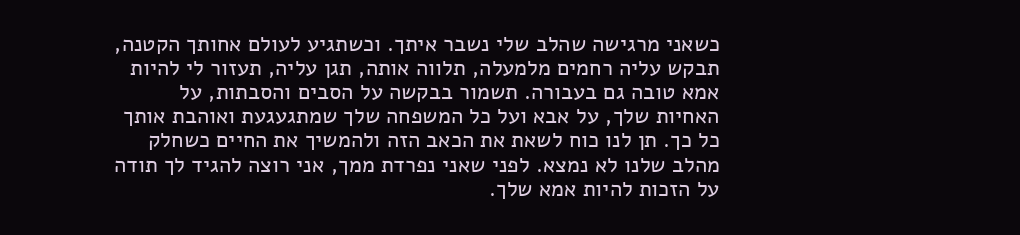כשאני מרגישה שהלב שלי נשבר איתך. וכשתגיע לעולם אחותך הקטנה, תבקש עליה רחמים מלמעלה, תלווה אותה, תגן עליה, תעזור לי להיות אמא טובה גם בעבורה. תשמור בבקשה על הסבים והסבתות, על האחיות שלך, על אבא ועל כל המשפחה שלך שמתגעגעת ואוהבת אותך כל כך. תן לנו כוח לשאת את הכאב הזה ולהמשיך את החיים כשחלק מהלב שלנו לא נמצא. לפני שאני נפרדת ממך, אני רוצה להגיד לך תודה על הזכות להיות אמא שלך.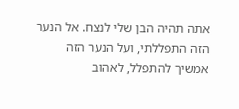אתה תהיה הבן שלי לנצח. אל הנער הזה התפללתי, ועל הנער הזה אמשיך להתפלל, לאהוב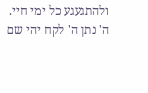ולהתגעגע כל ימי חיי. ה' נתן ה' לקח יהי שם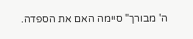ה' מבורך" סיימה האם את הספדה.